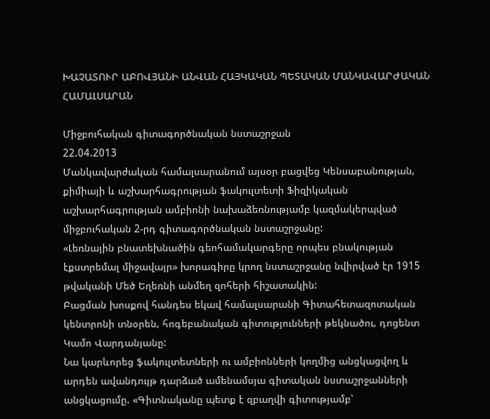ԽԱՉԱՏՈՒՐ ԱԲՈՎՅԱՆԻ ԱՆՎԱՆ ՀԱՅԿԱԿԱՆ ՊԵՏԱԿԱՆ ՄԱՆԿԱՎԱՐԺԱԿԱՆ ՀԱՄԱԼՍԱՐԱՆ

Միջբուհական գիտագործնական նստաշրջան
22.04.2013
Մանկավարժական համալսարանում այսօր բացվեց Կենսաբանության, քիմիայի և աշխարհագրության ֆակուլտետի Ֆիզիկական աշխարհագրության ամբիոնի նախաձեռնությամբ կազմակերպված միջբուհական 2-րդ գիտագործնական նստաշրջանը:
«Լեռնային բնատեխնածին գեոհամակարգերը որպես բնակության էքստրեմալ միջավայր» խորագիրը կրող նստաշրջանը նվիրված էր 1915 թվականի Մեծ Եղեռնի անմեղ զոհերի հիշատակին:
Բացման խոսքով հանդես եկավ համալսարանի Գիտահետազոտական կենտրոնի տնօրեն, հոգեբանական գիտությունների թեկնածու, դոցենտ Կամո Վարդանյանը:
Նա կարևորեց ֆակուլտետների ու ամբիոնների կողմից անցկացվող և արդեն ավանդույթ դարձած ամենամսյա գիտական նստաշրջանների անցկացումը. «Գիտնականը պետք է զբաղվի գիտությամբ՝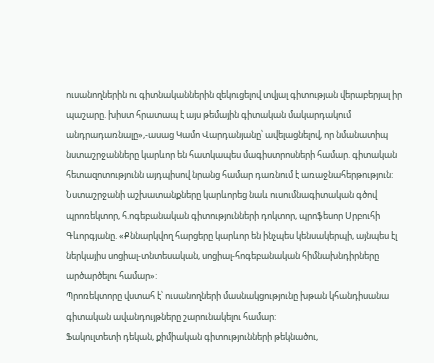ուսանողներին ու գիտնականներին զեկուցելով տվյալ գիտության վերաբերյալ իր պաշարը. խիստ հրատապ է այս թեմային գիտական մակարդակում անդրադառնալը»,-ասաց Կամո Վարդանյանը՝ ավելացնելով, որ նմանատիպ նստաշրջանները կարևոր են հատկապես մագիստրոսների համար. գիտական հետազոտությունն այդպիսով նրանց համար դառնում է առաջնահերթություն:
Նստաշրջանի աշխատանքները կարևորեց նաև ուսումնագիտական գծով պրոռեկտոր, հ.ոգեբանական գիտությունների դոկտոր, պրոֆեսոր Սրբուհի Գևորգյանը. «Քննարկվող հարցերը կարևոր են ինչպես կենսակերպի, այնպես էլ ներկայիս սոցիալ-տնտեսական, սոցիալ-հոգեբանական հիմնախնդիրները արծարծելու համար»:
Պրոռեկտորը վստահ է՝ ուսանողների մասնակցությունը խթան կհանդիսանա գիտական ավանդույթները շարունակելու համար:
Ֆակուլտետի դեկան, քիմիական գիտությունների թեկնածու,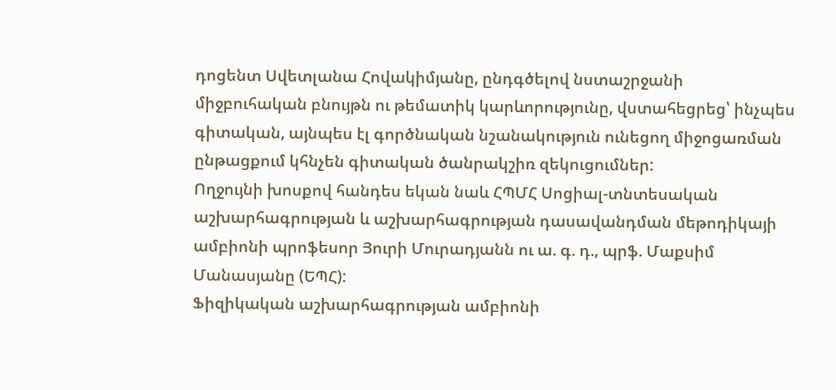դոցենտ Սվետլանա Հովակիմյանը, ընդգծելով նստաշրջանի միջբուհական բնույթն ու թեմատիկ կարևորությունը, վստահեցրեց՝ ինչպես գիտական, այնպես էլ գործնական նշանակություն ունեցող միջոցառման ընթացքում կհնչեն գիտական ծանրակշիռ զեկուցումներ:
Ողջույնի խոսքով հանդես եկան նաև ՀՊՄՀ Սոցիալ-տնտեսական աշխարհագրության և աշխարհագրության դասավանդման մեթոդիկայի ամբիոնի պրոֆեսոր Յուրի Մուրադյանն ու ա. գ. դ., պրֆ. Մաքսիմ Մանասյանը (ԵՊՀ):
Ֆիզիկական աշխարհագրության ամբիոնի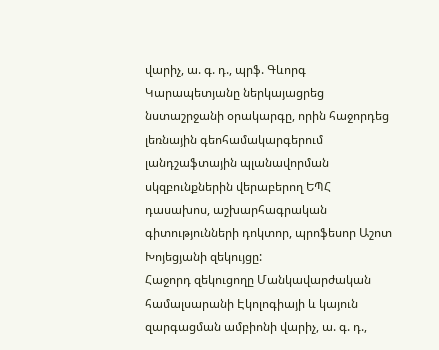վարիչ, ա. գ. դ., պրֆ. Գևորգ Կարապետյանը ներկայացրեց նստաշրջանի օրակարգը, որին հաջորդեց լեռնային գեոհամակարգերում լանդշաֆտային պլանավորման սկզբունքներին վերաբերող ԵՊՀ դասախոս, աշխարհագրական գիտությունների դոկտոր, պրոֆեսոր Աշոտ Խոյեցյանի զեկույցը:
Հաջորդ զեկուցողը Մանկավարժական համալսարանի Էկոլոգիայի և կայուն զարգացման ամբիոնի վարիչ, ա. գ. դ.,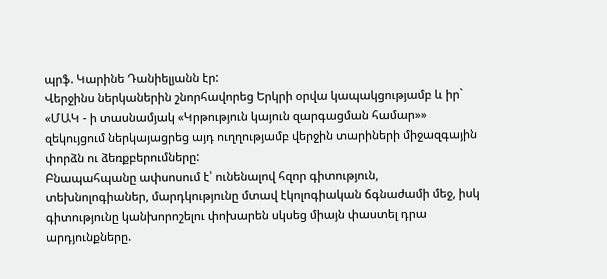պրֆ. Կարինե Դանիելյանն էր:
Վերջինս ներկաներին շնորհավորեց Երկրի օրվա կապակցությամբ և իր` «ՄԱԿ - ի տասնամյակ «Կրթություն կայուն զարգացման համար»» զեկույցում ներկայացրեց այդ ուղղությամբ վերջին տարիների միջազգային փորձն ու ձեռքբերումները:
Բնապահպանը ափսոսում է՝ ունենալով հզոր գիտություն, տեխնոլոգիաներ, մարդկությունը մտավ էկոլոգիական ճգնաժամի մեջ, իսկ գիտությունը կանխորոշելու փոխարեն սկսեց միայն փաստել դրա արդյունքները.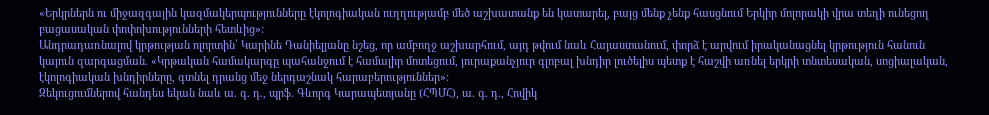«Երկրներն ու միջազգային կազմակերպությունները էկոլոգիական ուղղությամբ մեծ աշխատանք են կատարել, բայց մենք չենք հասցնում Երկիր մոլորակի վրա տեղի ունեցող բացասական փոփոխությունների հետևից»:
Անդրադառնալով կրթության ոլորտին՝ Կարինե Դանիելյանը նշեց, որ ամբողջ աշխարհում, այդ թվում նաև Հայաստանում, փորձ է արվում իրականացնել կրթություն հանուն կայուն զարգացման. «Կրթական համակարգը պահանջում է համալիր մոտեցում, յուրաքանչյուր գլոբալ խնդիր լուծելիս պետք է հաշվի առնել երկրի տնտեսական, սոցիալական, էկոլոգիական խնդիրները, գտնել դրանց մեջ ներդաշնակ հարաբերություններ»:
Զեկուցումներով հանդես եկան նաև ա. գ. դ., պրֆ. Գևորգ Կարապետյանը (ՀՊՄՀ), ա. գ. դ., Հովիկ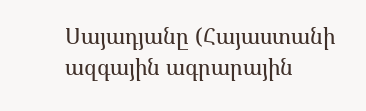Սայադյանը (Հայաստանի ազգային ագրարային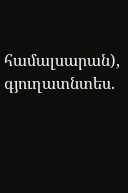համալսարան), գյուղատնտես.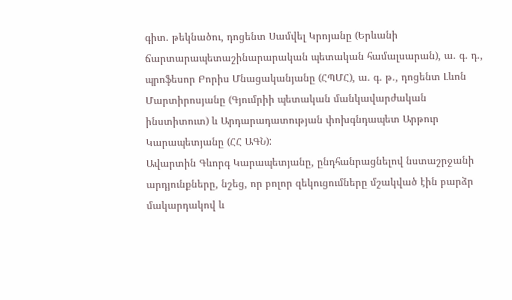գիտ. թեկնածու, դոցենտ Սամվել Կրոյանը (Երևանի ճարտարապետաշինարարական պետական համալսարան), ա. գ. դ., պրոֆեսոր Բորիս Մնացականյանը (ՀՊՄՀ), ա. գ. թ., դոցենտ Լևոն Մարտիրոսյանը (Գյումրիի պետական մանկավարժական ինստիտուտ) և Արդարադատության փոխգնդապետ Արթուր Կարապետյանը (ՀՀ ԱԳՆ):
Ավարտին Գևորգ Կարապետյանը, ընդհանրացնելով նստաշրջանի արդյունքները, նշեց, որ բոլոր զեկուցումները մշակված էին բարձր մակարդակով և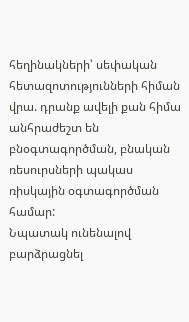հեղինակների՝ սեփական հետազոտությունների հիման վրա. դրանք ավելի քան հիմա անհրաժեշտ են բնօգտագործման, բնական ռեսուրսների պակաս ռիսկային օգտագործման համար:
Նպատակ ունենալով բարձրացնել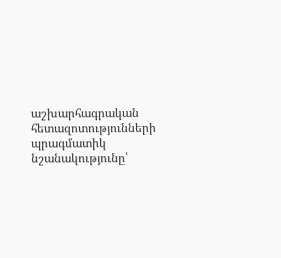աշխարհագրական հետազոտությունների պրագմատիկ նշանակությունը՝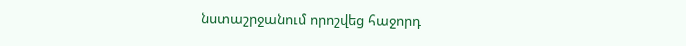նստաշրջանում որոշվեց հաջորդ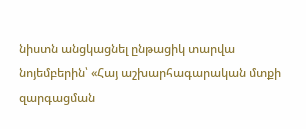նիստն անցկացնել ընթացիկ տարվա նոյեմբերին՝ «Հայ աշխարհագարական մտքի զարգացման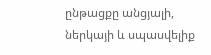ընթացքը անցյալի, ներկայի և սպասվելիք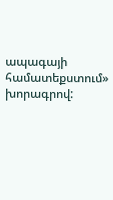ապագայի համատեքստում» խորագրով: